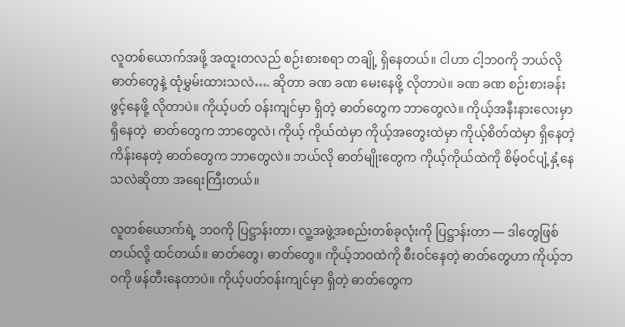လူတစ်ယောက်အဖို့ အထူးတလည် စဉ်းစားစရာ တချို့ ရှိနေတယ်။ ငါဟာ ငါ့ဘဝကို ဘယ်လို ဓာတ်တွေနဲ့ ထုံမွှမ်းထားသလဲ…. ဆိုတာ ခဏ ခဏ မေးနေဖို့ လိုတာပဲ။ ခဏ ခဏ စဉ်းစားခန်း ဖွင့်နေဖို့ လိုတာပဲ။ ကိုယ့်ပတ် ဝန်းကျင်မှာ ရှိတဲ့ ဓာတ်တွေက ဘာတွေလဲ။ ကိုယ့်အနီးနားလေးမှာ ရှိနေတဲ့  ဓာတ်တွေက ဘာတွေလဲ၊ ကိုယ့် ကိုယ်ထဲမှာ ကိုယ့်အတွေးထဲမှာ ကိုယ့်စိတ်ထဲမှာ ရှိနေတဲ့ ကိန်းနေတဲ့ ဓာတ်တွေက ဘာတွေလဲ။ ဘယ်လို ဓာတ်မျိုးတွေက ကိုယ့်ကိုယ်ထဲကို စိမ့်ဝင်ပျံ့နှံ့နေသလဲဆိုတာ အရေးကြီးတယ်။

လူတစ်ယောက်ရဲ့ ဘဝကို ပြဋ္ဌာန်းတာ၊ လူ့အဖွဲ့အစည်းတစ်ခုလုံးကို ပြဋ္ဌာန်းတာ — ဒါတွေဖြစ်တယ်လို့ ထင်တယ်။ ဓာတ်တွေ၊ ဓာတ်တွေ။ ကိုယ့်ဘဝထဲကို စီးဝင်နေတဲ့ ဓာတ်တွေဟာ ကိုယ့်ဘဝကို ဖန်တီးနေတာပဲ။ ကိုယ့်ပတ်ဝန်းကျင်မှာ ရှိတဲ့ ဓာတ်တွေက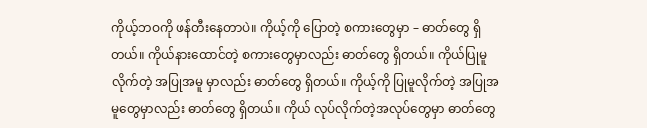ကိုယ့်ဘဝကို ဖန်တီးနေတာပဲ။ ကိုယ့်ကို ပြောတဲ့ စကားတွေမှာ – ဓာတ်တွေ ရှိတယ်။ ကိုယ်နားထောင်တဲ့ စကားတွေမှာလည်း ဓာတ်‌တွေ ရှိတယ်။ ကိုယ်ပြုမူလိုက်တဲ့ အပြုအမူ မှာလည်း ဓာတ်တွေ ရှိတယ်။ ကိုယ့်ကို ပြုမူလိုက်တဲ့ အပြုအမူတွေမှာလည်း ဓာတ်တွေ ရှိတယ်။ ကိုယ် လုပ်လိုက်တဲ့အလုပ်တွေမှာ ဓာတ်တွေ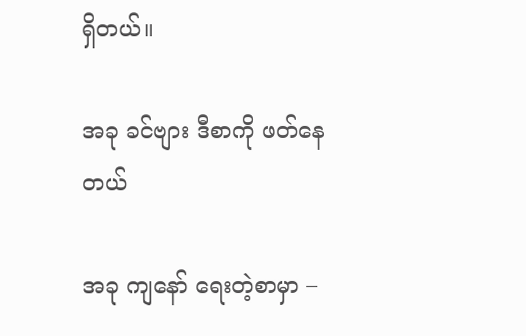ရှိတယ်။

အခု ခင်ဗျား ဒီစာကို ဖတ်နေတယ်

အခု ကျနော် ရေးတဲ့စာမှာ –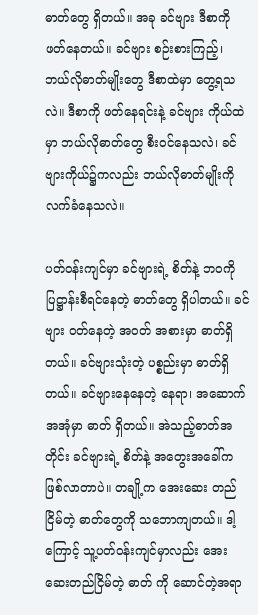ဓာတ်တွေ ရှိတယ်။ အခု ခင်ဗျား ဒီစာကို ဖတ်နေတယ်။ ခင်ဗျား စဉ်းစားကြည့်၊ ဘယ်လိုဓာတ်မျိုးတွေ ဒီစာထဲမှာ တွေ့ရသလဲ။ ဒီစာကို ဖတ်နေရင်းနဲ့ ခင်ဗျား ကိုယ်ထဲမှာ ဘယ်လိုဓာတ်တွေ စီးဝင်နေသလဲ၊ ခင်ဗျားကိုယ်၌ကလည်း ဘယ်လိုဓာတ်မျိုးကို လက်ခံနေသလဲ။

ပတ်ဝန်းကျင်မှာ ခင်ဗျားရဲ့ စိတ်နဲ့ ဘဝကို ပြဋ္ဌာန်းစီရင်နေတဲ့ ဓာတ်တွေ ရှိပါတယ်။ ခင်ဗျား ဝတ်နေတဲ့ အဝတ် အစားမှာ ဓာတ်ရှိတယ်။ ခင်ဗျားသုံးတဲ့ ပစ္စည်းမှာ ဓာတ်ရှိတယ်။ ခင်ဗျားနေနေတဲ့ နေရာ၊ အဆောက်အအုံမှာ ဓာတ် ရှိတယ်။ အဲသည့်ဓာတ်အတိုင်း ခင်ဗျားရဲ့ စိတ်နဲ့ အတွေးအခေါ်က ဖြစ်လာတာပဲ။ တချို့က အေးဆေး တည်ငြိမ်တဲ့ ဓာတ်တွေကို သဘောကျတယ်။ ဒါ့ကြောင့် သူ့ပတ်ဝန်းကျင်မှာလည်း အေးဆေးတည်ငြိမ်တဲ့ ဓာတ် ကို ဆောင်တဲ့အရာ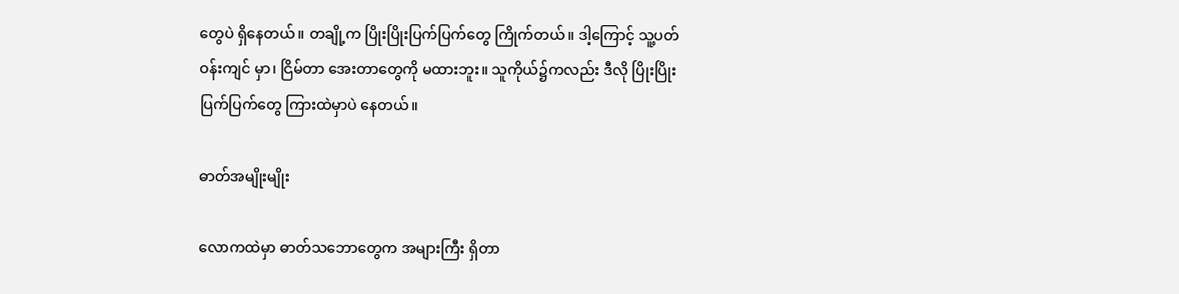တွေပဲ ရှိနေတယ်။ တချို့က ပြိုးပြိုးပြက်ပြက်တွေ ကြိုက်တယ်။ ဒါ့ကြောင့် သူ့ပတ်ဝန်းကျင် မှာ၊ ငြိမ်တာ အေးတာတွေကို မထားဘူး။ သူကိုယ်၌ကလည်း ဒီလို ပြိုးပြိုးပြက်ပြက်တွေ ကြားထဲမှာပဲ နေတယ်။

ဓာတ်အမျိုးမျိုး

လောကထဲမှာ ဓာတ်သဘောတွေက အများကြီး ရှိတာ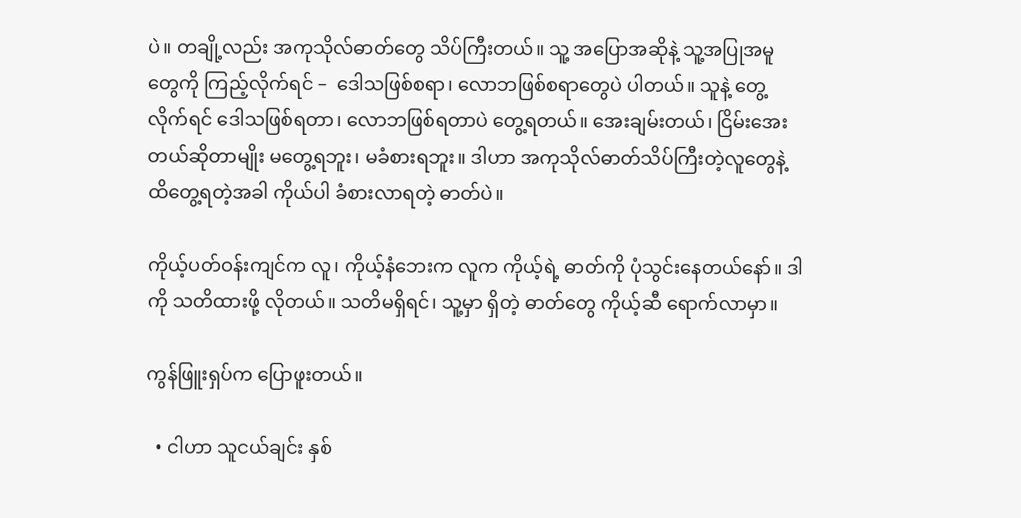ပဲ။ တချို့လည်း အကုသိုလ်ဓာတ်တွေ သိပ်ကြီးတယ်။ သူ့ အပြောအဆိုနဲ့ သူ့အပြုအမူတွေကို ကြည့်လိုက်ရင် –  ဒေါသဖြစ်စရာ၊ လောဘဖြစ်စရာတွေပဲ ပါတယ်။ သူနဲ့ တွေ့လိုက်ရင် ဒေါသဖြစ်ရတာ၊ လောဘဖြစ်ရတာပဲ တွေ့ရတယ်။ အေးချမ်းတယ်၊ ငြိမ်းအေးတယ်ဆိုတာမျိုး မတွေ့ရဘူး၊ မခံစားရဘူး။ ဒါဟာ အကုသိုလ်ဓာတ်သိပ်ကြီးတဲ့လူတွေနဲ့ ထိတွေ့ရတဲ့အခါ ကိုယ်ပါ ခံစားလာရတဲ့ ဓာတ်ပဲ။

ကိုယ့်ပတ်ဝန်းကျင်က လူ၊ ကိုယ့်နံဘေးက လူက ကိုယ့်ရဲ့ ဓာတ်ကို ပုံသွင်းနေတယ်နော်။ ဒါကို သတိထားဖို့ လိုတယ်။ သတိမရှိရင်၊ သူ့မှာ ရှိတဲ့ ဓာတ်‌တွေ ကိုယ့်ဆီ ရောက်လာမှာ။

ကွန်ဖြူးရှပ်က ပြောဖူးတယ်။

  • ငါဟာ သူငယ်ချင်း နှစ်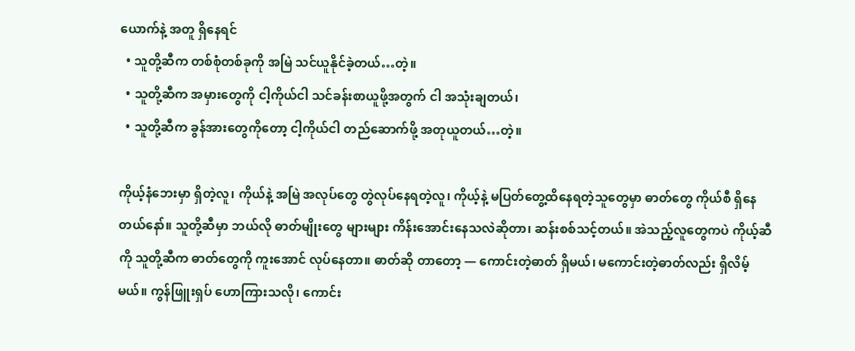ယောက်နဲ့ အတူ ရှိနေရင်
  • သူတို့ဆီက တစ်စုံတစ်ခုကို အမြဲ သင်ယူနိုင်ခဲ့တယ်…တဲ့။
  • သူတို့ဆီက အမှားတွေကို ငါ့ကိုယ်ငါ သင်ခန်းစာယူဖို့အတွက် ငါ အသုံးချတယ်၊
  • သူတို့ဆီက ခွန်အားတွေကိုတော့ ငါ့ကိုယ်ငါ တည်ဆောက်ဖို့ အတုယူတယ်…တဲ့။

ကိုယ့်နံဘေးမှာ ရှိတဲ့လူ၊ ကိုယ်နဲ့ အမြဲ အလုပ်တွေ တွဲလုပ်နေရတဲ့လူ၊ ကိုယ့်နဲ့ မပြတ်တွေ့ထိနေရတဲ့သူတွေမှာ ဓာတ်တွေ ကိုယ်စီ ရှိနေတယ်နော်။ သူတို့ဆီမှာ ဘယ်လို ဓာတ်မျိုးတွေ များများ ကိန်းအောင်းနေသလဲဆိုတာ၊ ဆန်းစစ်သင့်တယ်။ အဲသည့်လူတွေကပဲ ကိုယ့်ဆီကို သူတို့ဆီက ဓာတ်တွေကို ကူးအောင် လုပ်နေတာ။ ဓာတ်ဆို တာတော့ — ကောင်းတဲ့ဓာတ် ရှိမယ်၊ မကောင်းတဲ့ဓာတ်လည်း ရှိလိမ့်မယ်။ ကွန်ဖြူးရှပ် ဟောကြားသလို၊ ကောင်း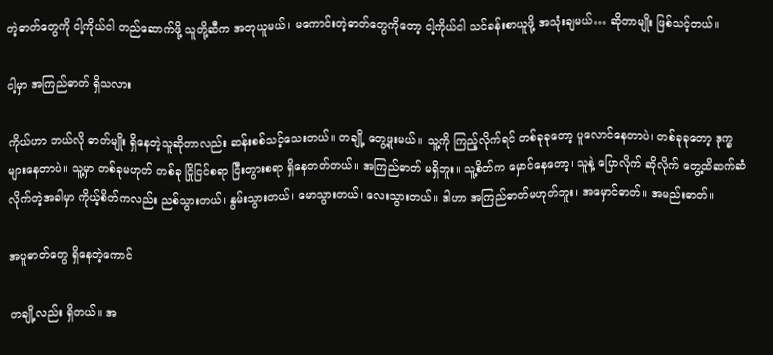တဲ့ဓာတ်တွေကို ငါ့ကိုယ်ငါ တည်ဆောက်ဖို့ သူတို့ဆီက အတုယူမယ်၊ မကောင်းတဲ့ဓာတ်တွေကိုတော့ ငါ့ကိုယ်ငါ သင်ခန်းစာယူဖို့ အသုံးချမယ်… ဆိုတာမျိုး ဖြစ်သင့်တယ်။

ငါ့မှာ အကြည်ဓာတ် ရှိသလား

ကိုယ်ဟာ ဘယ်လို ဓာတ်မျိုး ရှိနေတဲ့သူဆိုတာလည်း ဆန်းစစ်သင့်သေးတယ်။ တချို့ တွေ့ဖူးမယ်။ သူ့ကို ကြည့်လိုက်ရင် တစ်ခုခုတော့ ပူလောင်နေတာပဲ၊ တစ်ခုခုတော့ ဒုက္ခများနေတာပဲ။ သူ့မှာ တစ်ခုမဟုတ် တစ်ခု ငြိုငြင်စရာ ငြီးတွားစရာ ရှိနေတတ်တယ်။ အကြည်ဓာတ် မရှိဘူး။ သူ့စိတ်က မှောင်နေတော့၊ သူနဲ့ ပြောလိုက် ဆိုလိုက် တွေ့ထိဆက်ဆံလိုက်တဲ့အခါမှာ ကိုယ့်စိတ်ကလည်း ညစ်သွားတယ်၊ နွမ်းသွားတယ်၊ မောသွားတယ်၊ လေးသွားတယ်။ ဒါဟာ အကြည်ဓာတ်မဟုတ်ဘူး၊ အမှောင်ဓာတ်။ အမည်းဓာတ်။

အပူဓာတ်တွေ ရှိနေတဲ့ကောင်

တချို့လည်း ရှိတယ်။ အ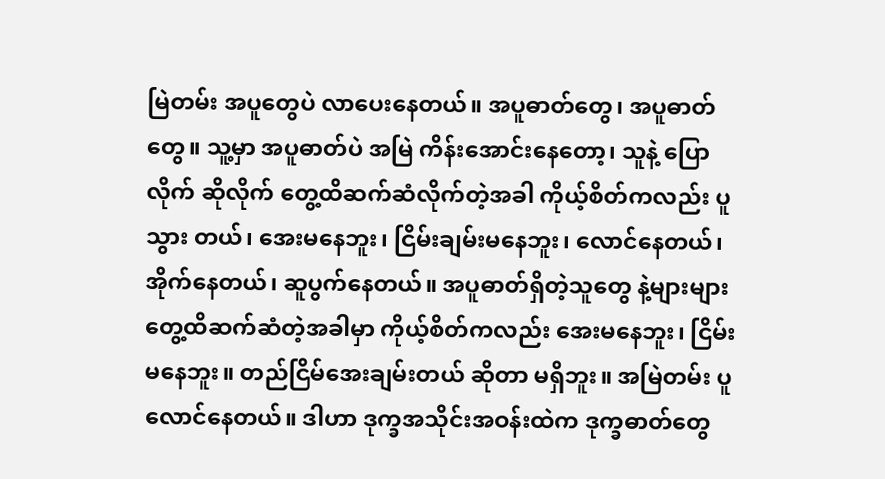မြဲတမ်း အပူတွေပဲ လာပေးနေတယ်။ အပူဓာတ်တွေ၊ အပူဓာတ်တွေ။ သူ့မှာ အပူဓာတ်ပဲ အမြဲ ကိန်းအောင်းနေတော့၊ သူနဲ့ ပြောလိုက် ဆိုလိုက် တွေ့ထိဆက်ဆံလိုက်တဲ့အခါ ကိုယ့်စိတ်ကလည်း ပူသွား တယ်၊ အေးမနေဘူး၊ ငြိမ်းချမ်းမနေဘူး၊ လောင်နေတယ်၊ အိုက်နေတယ်၊ ဆူပွက်နေတယ်။ အပူဓာတ်ရှိတဲ့သူတွေ နဲ့များများ တွေ့ထိဆက်ဆံတဲ့အခါမှာ ကိုယ့်စိတ်ကလည်း အေးမနေဘူး၊ ငြိမ်းမနေဘူး။ တည်ငြိမ်အေးချမ်းတယ် ဆိုတာ မရှိဘူး။ အမြဲတမ်း ပူလောင်နေတယ်။ ဒါဟာ ဒုက္ခအသိုင်းအဝန်းထဲက ဒုက္ခဓာတ်တွေ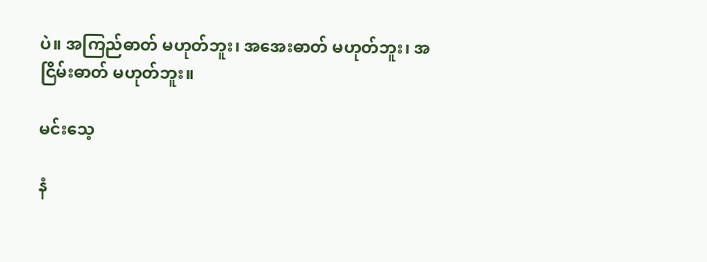ပဲ။ အကြည်ဓာတ် မဟုတ်ဘူး၊ အအေးဓာတ် မဟုတ်ဘူး၊ အငြိမ်းဓာတ် မဟုတ်ဘူး။

မင်းသေ့

နံ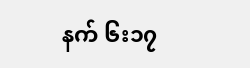နက် ၆း၁၇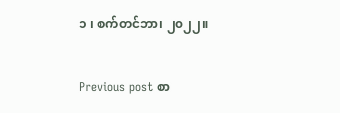၁ ၊ စက်တင်ဘာ၊ ၂၀၂၂။

Previous post စာ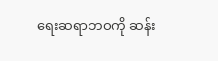ရေးဆရာဘဝကို ဆန်း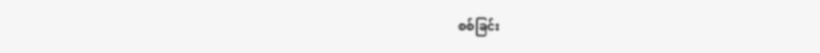စစ်ခြင်း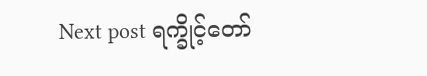Next post ရက္ခိုင့်တော်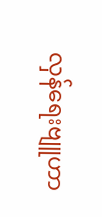လှန်ရေးဗျူဟာ